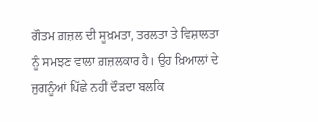ਗੌਤਮ ਗ਼ਜ਼ਲ ਦੀ ਸੂਖ਼ਮਤਾ, ਤਰਲਤਾ ਤੇ ਵਿਸ਼ਾਲਤਾ ਨੂੰ ਸਮਝਣ ਵਾਲਾ ਗ਼ਜ਼ਲਕਾਰ ਹੈ। ਉਹ ਖ਼ਿਆਲਾਂ ਦੇ ਜੁਗਨੂੰਆਂ ਪਿੱਛੇ ਨਹੀਂ ਦੌੜਦਾ ਬਲਕਿ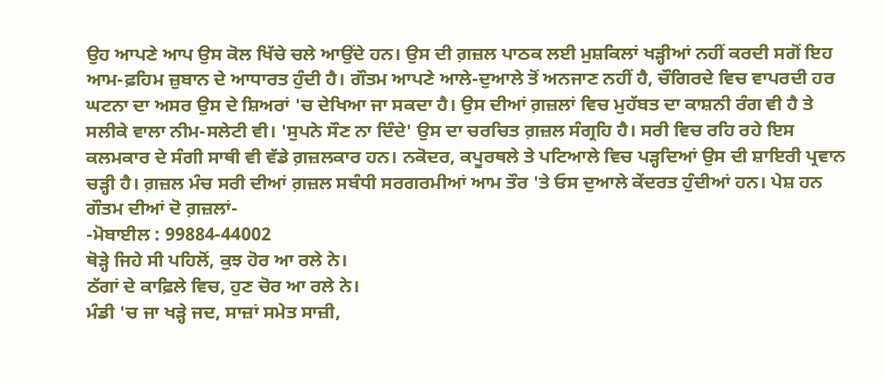ਉਹ ਆਪਣੇ ਆਪ ਉਸ ਕੋਲ ਖਿੱਚੇ ਚਲੇ ਆਉਂਦੇ ਹਨ। ਉਸ ਦੀ ਗ਼ਜ਼ਲ ਪਾਠਕ ਲਈ ਮੁਸ਼ਕਿਲਾਂ ਖੜ੍ਹੀਆਂ ਨਹੀਂ ਕਰਦੀ ਸਗੋਂ ਇਹ ਆਮ-ਫ਼ਹਿਮ ਜ਼ੁਬਾਨ ਦੇ ਆਧਾਰਤ ਹੁੰਦੀ ਹੈ। ਗੌਤਮ ਆਪਣੇ ਆਲੇ-ਦੁਆਲੇ ਤੋਂ ਅਨਜਾਣ ਨਹੀਂ ਹੈ, ਚੌਗਿਰਦੇ ਵਿਚ ਵਾਪਰਦੀ ਹਰ ਘਟਨਾ ਦਾ ਅਸਰ ਉਸ ਦੇ ਸ਼ਿਅਰਾਂ 'ਚ ਦੇਖਿਆ ਜਾ ਸਕਦਾ ਹੈ। ਉਸ ਦੀਆਂ ਗ਼ਜ਼ਲਾਂ ਵਿਚ ਮੁਹੱਬਤ ਦਾ ਕਾਸ਼ਨੀ ਰੰਗ ਵੀ ਹੈ ਤੇ ਸਲੀਕੇ ਵਾਲਾ ਨੀਮ-ਸਲੇਟੀ ਵੀ। 'ਸੁਪਨੇ ਸੌਣ ਨਾ ਦਿੰਦੇ' ਉਸ ਦਾ ਚਰਚਿਤ ਗ਼ਜ਼ਲ ਸੰਗ੍ਰਹਿ ਹੈ। ਸਰੀ ਵਿਚ ਰਹਿ ਰਹੇ ਇਸ ਕਲਮਕਾਰ ਦੇ ਸੰਗੀ ਸਾਥੀ ਵੀ ਵੱਡੇ ਗ਼ਜ਼ਲਕਾਰ ਹਨ। ਨਕੋਦਰ, ਕਪੂਰਥਲੇ ਤੇ ਪਟਿਆਲੇ ਵਿਚ ਪੜ੍ਹਦਿਆਂ ਉਸ ਦੀ ਸ਼ਾਇਰੀ ਪ੍ਰਵਾਨ ਚੜ੍ਹੀ ਹੈ। ਗ਼ਜ਼ਲ ਮੰਚ ਸਰੀ ਦੀਆਂ ਗ਼ਜ਼ਲ ਸਬੰਧੀ ਸਰਗਰਮੀਆਂ ਆਮ ਤੌਰ 'ਤੇ ਓਸ ਦੁਆਲੇ ਕੇਂਦਰਤ ਹੁੰਦੀਆਂ ਹਨ। ਪੇਸ਼ ਹਨ ਗੌਤਮ ਦੀਆਂ ਦੋ ਗ਼ਜ਼ਲਾਂ-
-ਮੋਬਾਈਲ : 99884-44002
ਥੋੜ੍ਹੇ ਜਿਹੇ ਸੀ ਪਹਿਲੋਂ, ਕੁਝ ਹੋਰ ਆ ਰਲੇ ਨੇ।
ਠੱਗਾਂ ਦੇ ਕਾਫ਼ਿਲੇ ਵਿਚ, ਹੁਣ ਚੋਰ ਆ ਰਲੇ ਨੇ।
ਮੰਡੀ 'ਚ ਜਾ ਖੜ੍ਹੇ ਜਦ, ਸਾਜ਼ਾਂ ਸਮੇਤ ਸਾਜ਼ੀ,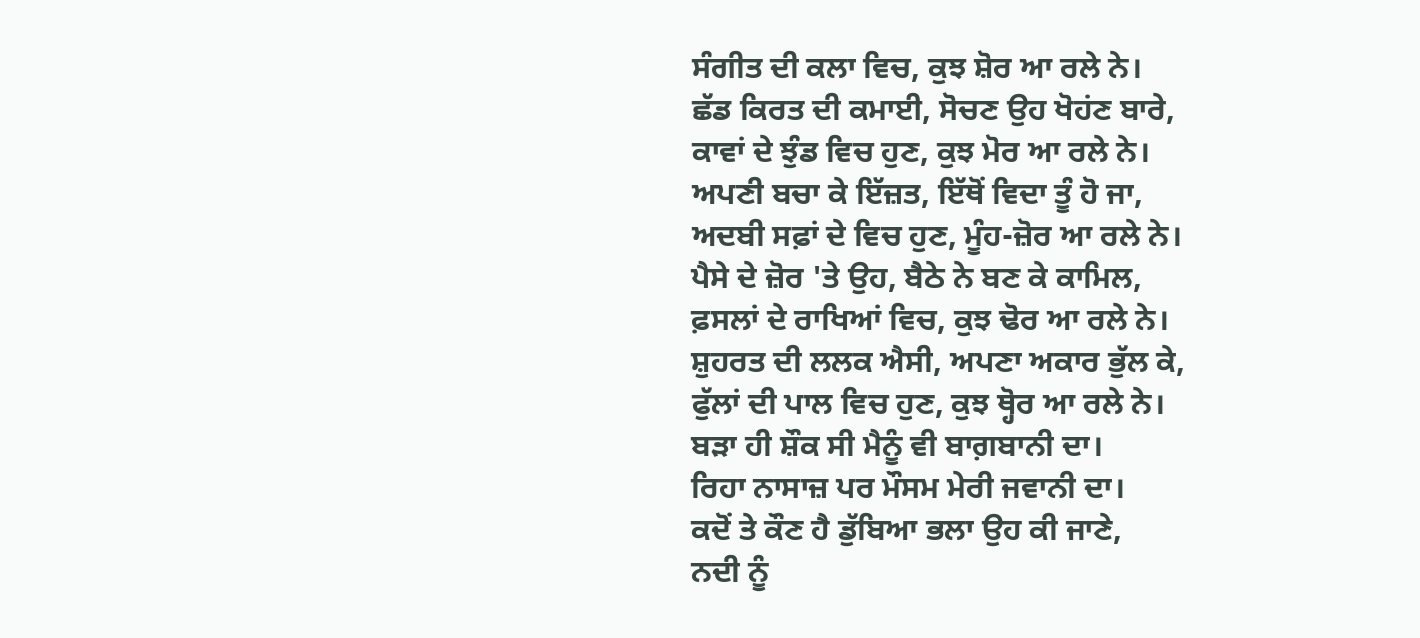ਸੰਗੀਤ ਦੀ ਕਲਾ ਵਿਚ, ਕੁਝ ਸ਼ੋਰ ਆ ਰਲੇ ਨੇ।
ਛੱਡ ਕਿਰਤ ਦੀ ਕਮਾਈ, ਸੋਚਣ ਉਹ ਖੋਹਂਣ ਬਾਰੇ,
ਕਾਵਾਂ ਦੇ ਝੁੰਡ ਵਿਚ ਹੁਣ, ਕੁਝ ਮੋਰ ਆ ਰਲੇ ਨੇ।
ਅਪਣੀ ਬਚਾ ਕੇ ਇੱਜ਼ਤ, ਇੱਥੋਂ ਵਿਦਾ ਤੂੰ ਹੋ ਜਾ,
ਅਦਬੀ ਸਫ਼ਾਂ ਦੇ ਵਿਚ ਹੁਣ, ਮੂੰਹ-ਜ਼ੋਰ ਆ ਰਲੇ ਨੇ।
ਪੈਸੇ ਦੇ ਜ਼ੋਰ 'ਤੇ ਉਹ, ਬੈਠੇ ਨੇ ਬਣ ਕੇ ਕਾਮਿਲ,
ਫ਼ਸਲਾਂ ਦੇ ਰਾਖਿਆਂ ਵਿਚ, ਕੁਝ ਢੋਰ ਆ ਰਲੇ ਨੇ।
ਸ਼ੁਹਰਤ ਦੀ ਲਲਕ ਐਸੀ, ਅਪਣਾ ਅਕਾਰ ਭੁੱਲ ਕੇ,
ਫੁੱਲਾਂ ਦੀ ਪਾਲ ਵਿਚ ਹੁਣ, ਕੁਝ ਥ੍ਹੋਰ ਆ ਰਲੇ ਨੇ।
ਬੜਾ ਹੀ ਸ਼ੌਕ ਸੀ ਮੈਨੂੰ ਵੀ ਬਾਗ਼ਬਾਨੀ ਦਾ।
ਰਿਹਾ ਨਾਸਾਜ਼ ਪਰ ਮੌਸਮ ਮੇਰੀ ਜਵਾਨੀ ਦਾ।
ਕਦੋਂ ਤੇ ਕੌਣ ਹੈ ਡੁੱਬਿਆ ਭਲਾ ਉਹ ਕੀ ਜਾਣੇ,
ਨਦੀ ਨੂੰ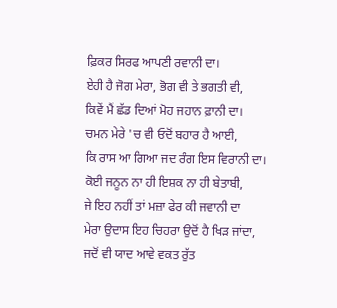ਫ਼ਿਕਰ ਸਿਰਫ ਆਪਣੀ ਰਵਾਨੀ ਦਾ।
ਏਹੀ ਹੈ ਜੋਗ ਮੇਰਾ, ਭੋਗ ਵੀ ਤੇ ਭਗਤੀ ਵੀ,
ਕਿਵੇਂ ਮੈਂ ਛੱਡ ਦਿਆਂ ਮੋਹ ਜਹਾਨ ਫ਼ਾਨੀ ਦਾ।
ਚਮਨ ਮੇਰੇ 'ਚ ਵੀ ਓਦੋਂ ਬਹਾਰ ਹੈ ਆਈ,
ਕਿ ਰਾਸ ਆ ਗਿਆ ਜਦ ਰੰਗ ਇਸ ਵਿਰਾਨੀ ਦਾ।
ਕੋਈ ਜਨੂਨ ਨਾ ਹੀ ਇਸ਼ਕ ਨਾ ਹੀ ਬੇਤਾਬੀ,
ਜੇ ਇਹ ਨਹੀਂ ਤਾਂ ਮਜ਼ਾ ਫੇਰ ਕੀ ਜਵਾਨੀ ਦਾ
ਮੇਰਾ ਉਦਾਸ ਇਹ ਚਿਹਰਾ ਉਦੋਂ ਹੈ ਖਿੜ ਜਾਂਦਾ,
ਜਦੋਂ ਵੀ ਯਾਦ ਆਵੇ ਵਕਤ ਰੁੱਤ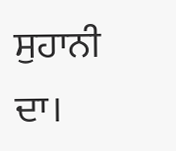ਸੁਹਾਨੀ ਦਾ।